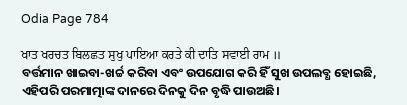Odia Page 784

ਖਾਤ ਖਰਚਤ ਬਿਲਛਤ ਸੁਖੁ ਪਾਇਆ ਕਰਤੇ ਕੀ ਦਾਤਿ ਸਵਾਈ ਰਾਮ ॥
ବର୍ତ୍ତମାନ ଖାଇବା-ଖର୍ଚ୍ଚ କରିବା ଏବଂ ଉପଯୋଗ କରି ହିଁ ସୁଖ ଉପଲବ୍ଧ ହୋଇଛି, ଏହିପରି ପରମାତ୍ମାଙ୍କ ଦାନରେ ଦିନକୁ ଦିନ ବୃଦ୍ଧି ପାଉଅଛି।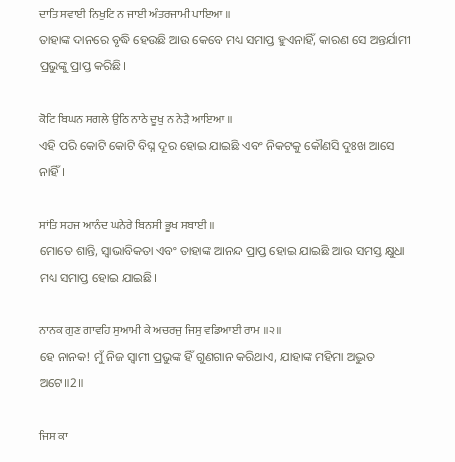ਦਾਤਿ ਸਵਾਈ ਨਿਖੁਟਿ ਨ ਜਾਈ ਅੰਤਰਜਾਮੀ ਪਾਇਆ ॥
ତାହାଙ୍କ ଦାନରେ ବୃଦ୍ଧି ହେଉଛି ଆଉ କେବେ ମଧ୍ୟ ସମାପ୍ତ ହୁଏନାହିଁ, କାରଣ ସେ ଅନ୍ତର୍ଯାମୀ ପ୍ରଭୁଙ୍କୁ ପ୍ରାପ୍ତ କରିଛି।

ਕੋਟਿ ਬਿਘਨ ਸਗਲੇ ਉਠਿ ਨਾਠੇ ਦੂਖੁ ਨ ਨੇੜੈ ਆਇਆ ॥
ଏହି ପରି କୋଟି କୋଟି ବିଘ୍ନ ଦୂର ହୋଇ ଯାଇଛି ଏବଂ ନିକଟକୁ କୌଣସି ଦୁଃଖ ଆସେ ନାହିଁ।

ਸਾਂਤਿ ਸਹਜ ਆਨੰਦ ਘਨੇਰੇ ਬਿਨਸੀ ਭੂਖ ਸਬਾਈ ॥
ମୋତେ ଶାନ୍ତି, ସ୍ବାଭାବିକତା ଏବଂ ତାହାଙ୍କ ଆନନ୍ଦ ପ୍ରାପ୍ତ ହୋଇ ଯାଇଛି ଆଉ ସମସ୍ତ କ୍ଷୁଧା ମଧ୍ୟ ସମାପ୍ତ ହୋଇ ଯାଇଛି।

ਨਾਨਕ ਗੁਣ ਗਾਵਹਿ ਸੁਆਮੀ ਕੇ ਅਚਰਜੁ ਜਿਸੁ ਵਡਿਆਈ ਰਾਮ ॥੨॥
ହେ ନାନକ! ମୁଁ ନିଜ ସ୍ଵାମୀ ପ୍ରଭୁଙ୍କ ହିଁ ଗୁଣଗାନ କରିଥାଏ, ଯାହାଙ୍କ ମହିମା ଅଦ୍ଭୁତ ଅଟେ॥2॥

ਜਿਸ ਕਾ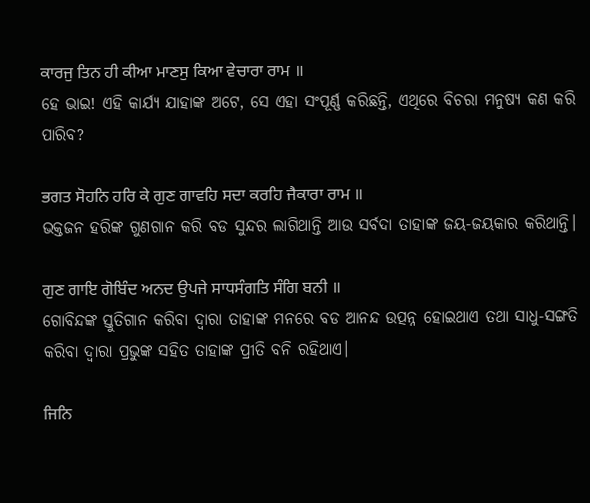ਕਾਰਜੁ ਤਿਨ ਹੀ ਕੀਆ ਮਾਣਸੁ ਕਿਆ ਵੇਚਾਰਾ ਰਾਮ ॥
ହେ ଭାଇ! ଏହି କାର୍ଯ୍ୟ ଯାହାଙ୍କ ଅଟେ, ସେ ଏହା ସଂପୂର୍ଣ୍ଣ କରିଛନ୍ତି, ଏଥିରେ ବିଚରା ମନୁଷ୍ୟ କଣ କରି ପାରିବ?

ਭਗਤ ਸੋਹਨਿ ਹਰਿ ਕੇ ਗੁਣ ਗਾਵਹਿ ਸਦਾ ਕਰਹਿ ਜੈਕਾਰਾ ਰਾਮ ॥
ଭକ୍ତଜନ ହରିଙ୍କ ଗୁଣଗାନ କରି ବଡ ସୁନ୍ଦର ଲାଗିଥାନ୍ତି ଆଉ ସର୍ବଦା ତାହାଙ୍କ ଜୟ-ଜୟକାର କରିଥାନ୍ତି।

ਗੁਣ ਗਾਇ ਗੋਬਿੰਦ ਅਨਦ ਉਪਜੇ ਸਾਧਸੰਗਤਿ ਸੰਗਿ ਬਨੀ ॥
ଗୋବିନ୍ଦଙ୍କ ସ୍ତୁତିଗାନ କରିବା ଦ୍ଵାରା ତାହାଙ୍କ ମନରେ ବଡ ଆନନ୍ଦ ଉତ୍ପନ୍ନ ହୋଇଥାଏ ତଥା ସାଧୁ-ସଙ୍ଗତି କରିବା ଦ୍ଵାରା ପ୍ରଭୁଙ୍କ ସହିତ ତାହାଙ୍କ ପ୍ରୀତି ବନି ରହିଥାଏ।

ਜਿਨਿ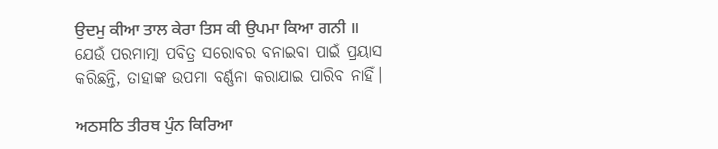ਉਦਮੁ ਕੀਆ ਤਾਲ ਕੇਰਾ ਤਿਸ ਕੀ ਉਪਮਾ ਕਿਆ ਗਨੀ ॥
ଯେଉଁ ପରମାତ୍ମା ପବିତ୍ର ସରୋବର ବନାଇବା ପାଇଁ ପ୍ରୟାସ କରିଛନ୍ତି, ତାହାଙ୍କ ଉପମା ବର୍ଣ୍ଣନା କରାଯାଇ ପାରିବ ନାହିଁ।

ਅਠਸਠਿ ਤੀਰਥ ਪੁੰਨ ਕਿਰਿਆ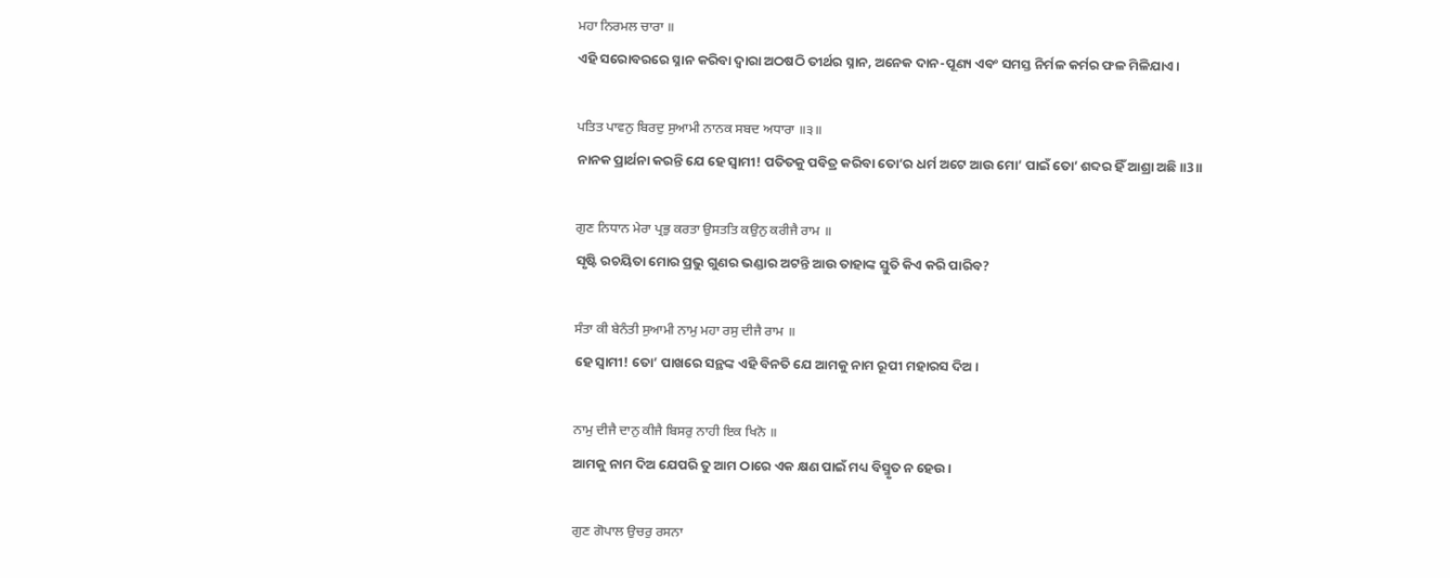ਮਹਾ ਨਿਰਮਲ ਚਾਰਾ ॥
ଏହି ସରୋବରରେ ସ୍ନାନ କରିବା ଦ୍ଵାରା ଅଠଷଠି ତୀର୍ଥର ସ୍ନାନ, ଅନେକ ଦାନ-ପୂଣ୍ୟ ଏବଂ ସମସ୍ତ ନିର୍ମଳ କର୍ମର ଫଳ ମିଳିଯାଏ।

ਪਤਿਤ ਪਾਵਨੁ ਬਿਰਦੁ ਸੁਆਮੀ ਨਾਨਕ ਸਬਦ ਅਧਾਰਾ ॥੩॥
ନାନକ ପ୍ରାର୍ଥନା କରନ୍ତି ଯେ ହେ ସ୍ଵାମୀ! ପତିତକୁ ପବିତ୍ର କରିବା ତୋ’ର ଧର୍ମ ଅଟେ ଆଉ ମୋ’ ପାଇଁ ତୋ’ ଶବ୍ଦର ହିଁ ଆଶ୍ରା ଅଛି॥3॥

ਗੁਣ ਨਿਧਾਨ ਮੇਰਾ ਪ੍ਰਭੁ ਕਰਤਾ ਉਸਤਤਿ ਕਉਨੁ ਕਰੀਜੈ ਰਾਮ ॥
ସୃଷ୍ଟି ରଚୟିତା ମୋର ପ୍ରଭୁ ଗୁଣର ଭଣ୍ଡାର ଅଟନ୍ତି ଆଉ ତାହାଙ୍କ ସ୍ତୁତି କିଏ କରି ପାରିବ?

ਸੰਤਾ ਕੀ ਬੇਨੰਤੀ ਸੁਆਮੀ ਨਾਮੁ ਮਹਾ ਰਸੁ ਦੀਜੈ ਰਾਮ ॥
ହେ ସ୍ଵାମୀ! ତୋ’ ପାଖରେ ସନ୍ଥଙ୍କ ଏହି ବିନତି ଯେ ଆମକୁ ନାମ ରୂପୀ ମହାରସ ଦିଅ।

ਨਾਮੁ ਦੀਜੈ ਦਾਨੁ ਕੀਜੈ ਬਿਸਰੁ ਨਾਹੀ ਇਕ ਖਿਨੋ ॥
ଆମକୁ ନାମ ଦିଅ ଯେପରି ତୁ ଆମ ଠାରେ ଏକ କ୍ଷଣ ପାଇଁ ମଧ୍ୟ ବିସ୍ମୃତ ନ ହେଉ।

ਗੁਣ ਗੋਪਾਲ ਉਚਰੁ ਰਸਨਾ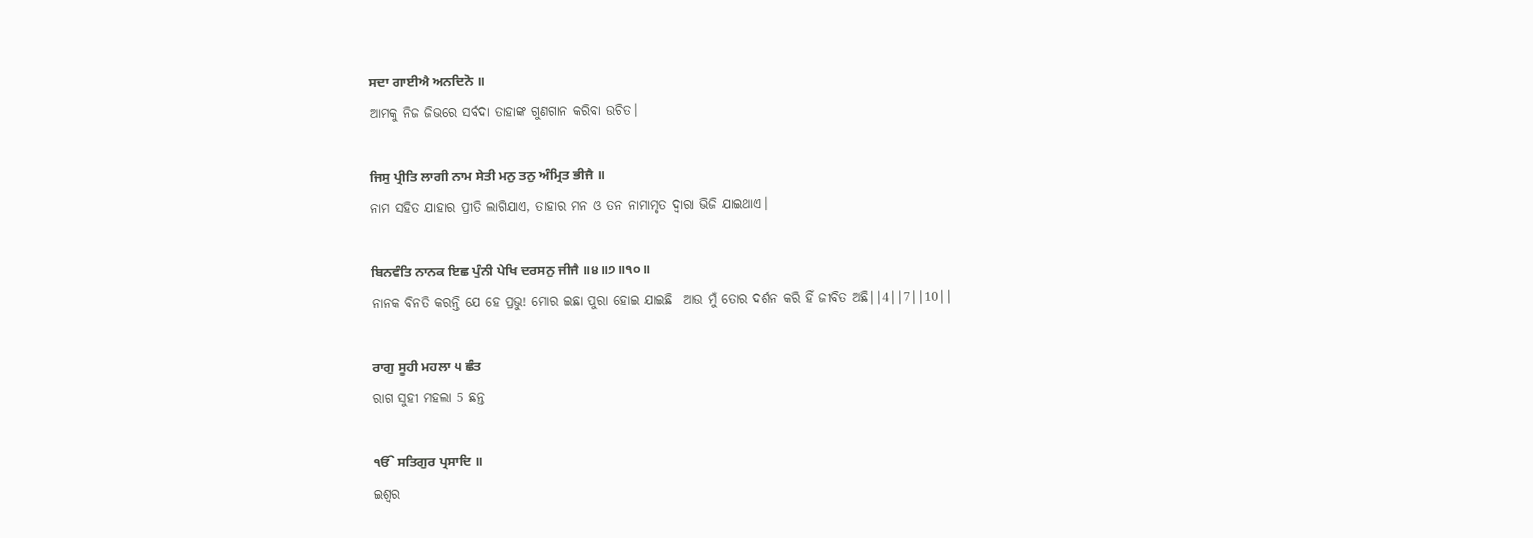ਸਦਾ ਗਾਈਐ ਅਨਦਿਨੋ ॥
ଆମକୁ ନିଜ ଜିଭରେ ସର୍ବଦା ତାହାଙ୍କ ଗୁଣଗାନ କରିବା ଉଚିତ।

ਜਿਸੁ ਪ੍ਰੀਤਿ ਲਾਗੀ ਨਾਮ ਸੇਤੀ ਮਨੁ ਤਨੁ ਅੰਮ੍ਰਿਤ ਭੀਜੈ ॥
ନାମ ସହିତ ଯାହାର ପ୍ରୀତି ଲାଗିଯାଏ, ତାହାର ମନ ଓ ତନ ନାମାମୃତ ଦ୍ଵାରା ଭିଜି ଯାଇଥାଏ।

ਬਿਨਵੰਤਿ ਨਾਨਕ ਇਛ ਪੁੰਨੀ ਪੇਖਿ ਦਰਸਨੁ ਜੀਜੈ ॥੪॥੭॥੧੦॥
ନାନକ ବିନତି କରନ୍ତି ଯେ ହେ ପ୍ରଭୁ! ମୋର ଇଛା ପୁରା ହୋଇ ଯାଇଛି  ଆଉ ମୁଁ ତୋର ଦର୍ଶନ କରି ହିଁ ଜୀବିତ ଅଛି||4||7||10||

ਰਾਗੁ ਸੂਹੀ ਮਹਲਾ ੫ ਛੰਤ
ରାଗ ସୁହୀ ମହଲା 5 ଛନ୍ତ

ੴ ਸਤਿਗੁਰ ਪ੍ਰਸਾਦਿ ॥
ଇଶ୍ଵର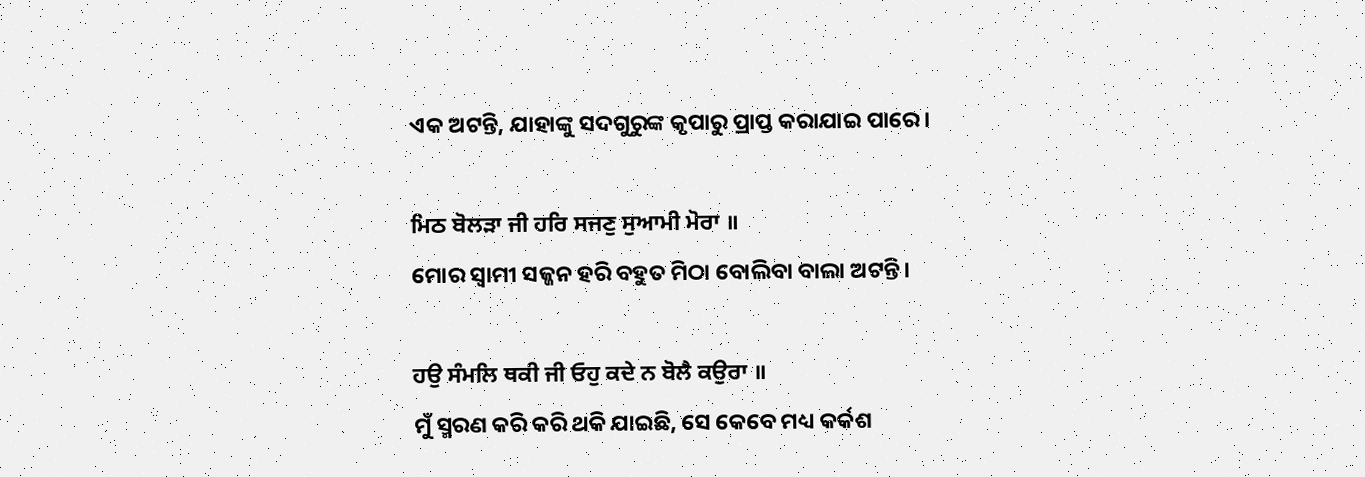ଏକ ଅଟନ୍ତି, ଯାହାଙ୍କୁ ସଦଗୁରୁଙ୍କ କୃପାରୁ ପ୍ରାପ୍ତ କରାଯାଇ ପାରେ।

ਮਿਠ ਬੋਲੜਾ ਜੀ ਹਰਿ ਸਜਣੁ ਸੁਆਮੀ ਮੋਰਾ ॥
ମୋର ସ୍ଵାମୀ ସଜ୍ଜନ ହରି ବହୁତ ମିଠା ବୋଲିବା ବାଲା ଅଟନ୍ତି।

ਹਉ ਸੰਮਲਿ ਥਕੀ ਜੀ ਓਹੁ ਕਦੇ ਨ ਬੋਲੈ ਕਉਰਾ ॥
ମୁଁ ସ୍ମରଣ କରି କରି ଥକି ଯାଇଛି, ସେ କେବେ ମଧ୍ୟ କର୍କଶ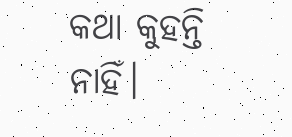କଥା କୁହନ୍ତି ନାହିଁ।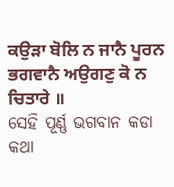ਕਉੜਾ ਬੋਲਿ ਨ ਜਾਨੈ ਪੂਰਨ ਭਗਵਾਨੈ ਅਉਗਣੁ ਕੋ ਨ ਚਿਤਾਰੇ ॥
ସେହି ପୂର୍ଣ୍ଣ ଭଗବାନ କଡା କଥା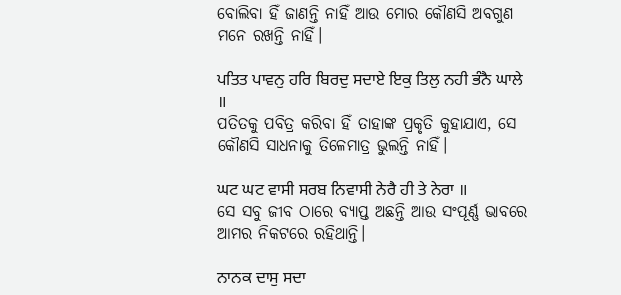ବୋଲିବା ହିଁ ଜାଣନ୍ତି ନାହିଁ ଆଉ ମୋର କୌଣସି ଅବଗୁଣ ମନେ ରଖନ୍ତି ନାହିଁ।

ਪਤਿਤ ਪਾਵਨੁ ਹਰਿ ਬਿਰਦੁ ਸਦਾਏ ਇਕੁ ਤਿਲੁ ਨਹੀ ਭੰਨੈ ਘਾਲੇ ॥
ପତିତକୁ ପବିତ୍ର କରିବା ହିଁ ତାହାଙ୍କ ପ୍ରକୃତି କୁହାଯାଏ, ସେ କୌଣସି ସାଧନାକୁ ତିଳେମାତ୍ର ଭୁଲନ୍ତି ନାହିଁ।

ਘਟ ਘਟ ਵਾਸੀ ਸਰਬ ਨਿਵਾਸੀ ਨੇਰੈ ਹੀ ਤੇ ਨੇਰਾ ॥
ସେ ସବୁ ଜୀବ ଠାରେ ବ୍ୟାପ୍ତ ଅଛନ୍ତି ଆଉ ସଂପୂର୍ଣ୍ଣ ଭାବରେ ଆମର ନିକଟରେ ରହିଥାନ୍ତି।

ਨਾਨਕ ਦਾਸੁ ਸਦਾ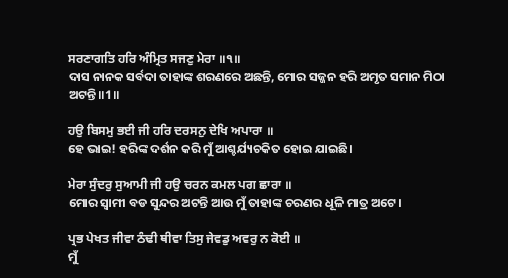ਸਰਣਾਗਤਿ ਹਰਿ ਅੰਮ੍ਰਿਤ ਸਜਣੁ ਮੇਰਾ ॥੧॥
ଦାସ ନାନକ ସର୍ବଦା ତାହାଙ୍କ ଶରଣରେ ଅଛନ୍ତି, ମୋର ସଜ୍ଜନ ହରି ଅମୃତ ସମାନ ମିଠା ଅଟନ୍ତି॥1॥

ਹਉ ਬਿਸਮੁ ਭਈ ਜੀ ਹਰਿ ਦਰਸਨੁ ਦੇਖਿ ਅਪਾਰਾ ॥
ହେ ଭାଇ! ହରିଙ୍କ ଦର୍ଶନ କରି ମୁଁ ଆଶ୍ଚର୍ଯ୍ୟଚକିତ ହୋଇ ଯାଇଛି।

ਮੇਰਾ ਸੁੰਦਰੁ ਸੁਆਮੀ ਜੀ ਹਉ ਚਰਨ ਕਮਲ ਪਗ ਛਾਰਾ ॥
ମୋର ସ୍ଵାମୀ ବଡ ସୁନ୍ଦର ଅଟନ୍ତି ଆଉ ମୁଁ ତାହାଙ୍କ ଚରଣର ଧୂଳି ମାତ୍ର ଅଟେ।

ਪ੍ਰਭ ਪੇਖਤ ਜੀਵਾ ਠੰਢੀ ਥੀਵਾ ਤਿਸੁ ਜੇਵਡੁ ਅਵਰੁ ਨ ਕੋਈ ॥
ମୁଁ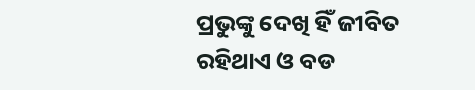ପ୍ରଭୁଙ୍କୁ ଦେଖି ହିଁ ଜୀବିତ ରହିଥାଏ ଓ ବଡ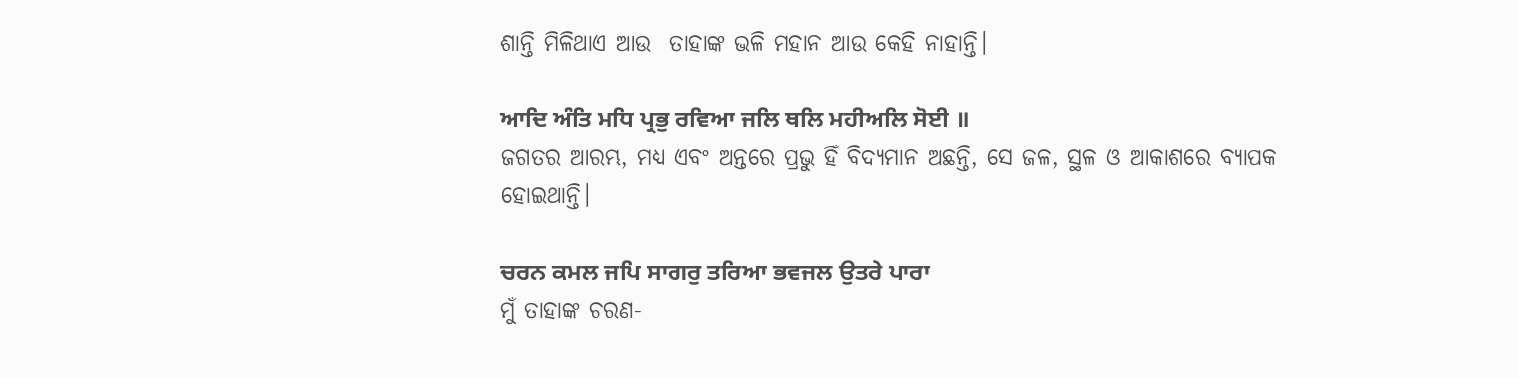ଶାନ୍ତି ମିଳିଥାଏ ଆଉ  ତାହାଙ୍କ ଭଳି ମହାନ ଆଉ କେହି ନାହାନ୍ତି।

ਆਦਿ ਅੰਤਿ ਮਧਿ ਪ੍ਰਭੁ ਰਵਿਆ ਜਲਿ ਥਲਿ ਮਹੀਅਲਿ ਸੋਈ ॥
ଜଗତର ଆରମ୍ଭ, ମଧ୍ୟ ଏବଂ ଅନ୍ତରେ ପ୍ରଭୁ ହିଁ ବିଦ୍ୟମାନ ଅଛନ୍ତି, ସେ ଜଳ, ସ୍ଥଳ ଓ ଆକାଶରେ ବ୍ୟାପକ ହୋଇଥାନ୍ତି।

ਚਰਨ ਕਮਲ ਜਪਿ ਸਾਗਰੁ ਤਰਿਆ ਭਵਜਲ ਉਤਰੇ ਪਾਰਾ
ମୁଁ ତାହାଙ୍କ ଚରଣ-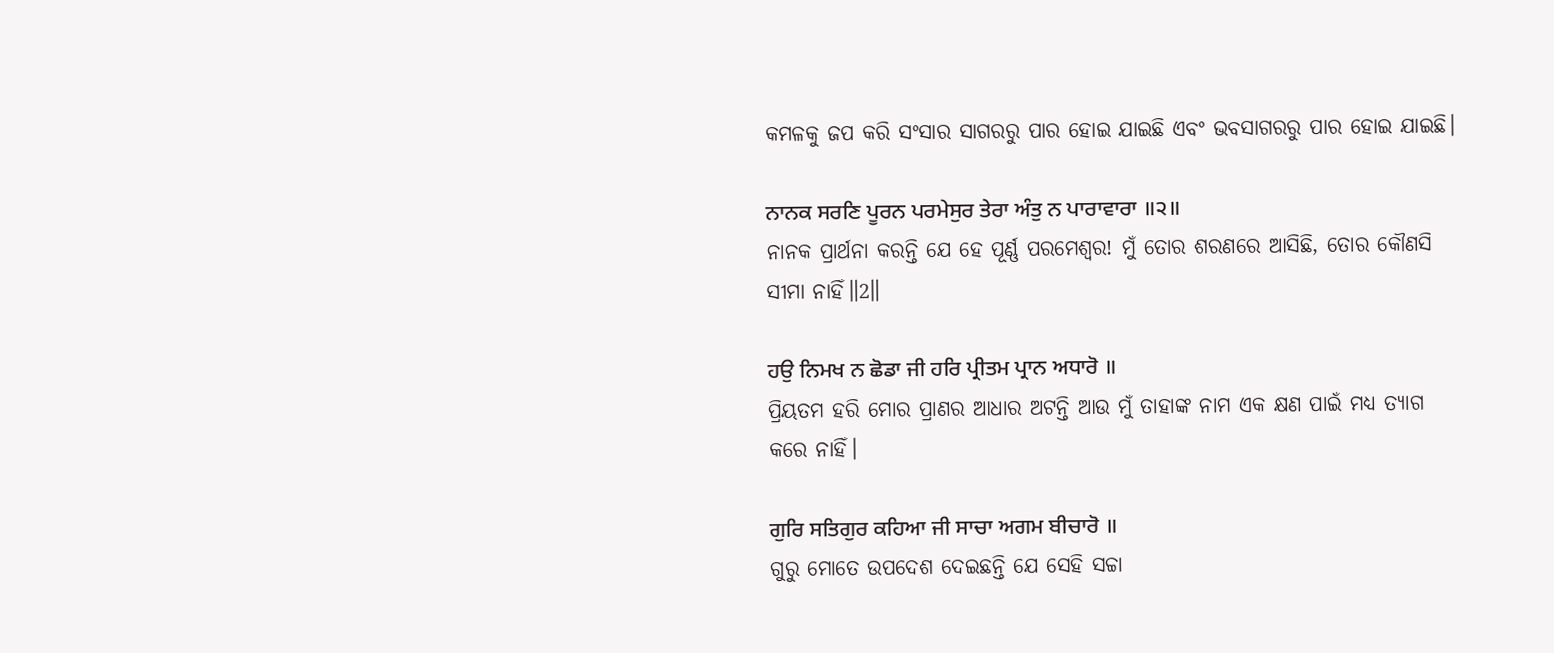କମଳକୁ ଜପ କରି ସଂସାର ସାଗରରୁ ପାର ହୋଇ ଯାଇଛି ଏବଂ ଭବସାଗରରୁ ପାର ହୋଇ ଯାଇଛି।

ਨਾਨਕ ਸਰਣਿ ਪੂਰਨ ਪਰਮੇਸੁਰ ਤੇਰਾ ਅੰਤੁ ਨ ਪਾਰਾਵਾਰਾ ॥੨॥
ନାନକ ପ୍ରାର୍ଥନା କରନ୍ତି ଯେ ହେ ପୂର୍ଣ୍ଣ ପରମେଶ୍ଵର! ମୁଁ ତୋର ଶରଣରେ ଆସିଛି, ତୋର କୌଣସି ସୀମା ନାହିଁ॥2॥

ਹਉ ਨਿਮਖ ਨ ਛੋਡਾ ਜੀ ਹਰਿ ਪ੍ਰੀਤਮ ਪ੍ਰਾਨ ਅਧਾਰੋ ॥
ପ୍ରିୟତମ ହରି ମୋର ପ୍ରାଣର ଆଧାର ଅଟନ୍ତି ଆଉ ମୁଁ ତାହାଙ୍କ ନାମ ଏକ କ୍ଷଣ ପାଇଁ ମଧ୍ୟ ତ୍ୟାଗ କରେ ନାହିଁ।

ਗੁਰਿ ਸਤਿਗੁਰ ਕਹਿਆ ਜੀ ਸਾਚਾ ਅਗਮ ਬੀਚਾਰੋ ॥
ଗୁରୁ ମୋତେ ଉପଦେଶ ଦେଇଛନ୍ତି ଯେ ସେହି ସଚ୍ଚା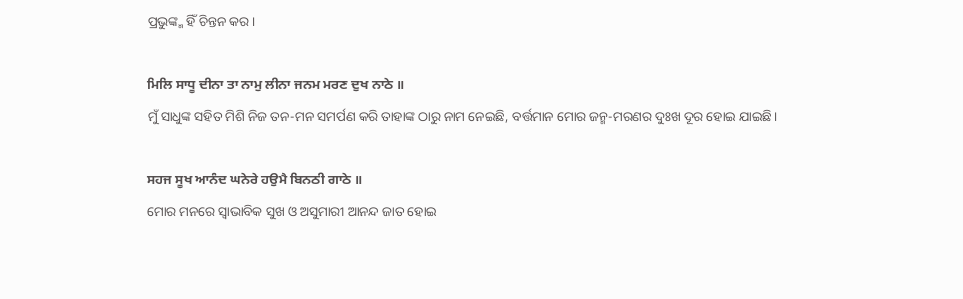ପ୍ରଭୁଙ୍କ୍ମ ହିଁ ଚିନ୍ତନ କର।

ਮਿਲਿ ਸਾਧੂ ਦੀਨਾ ਤਾ ਨਾਮੁ ਲੀਨਾ ਜਨਮ ਮਰਣ ਦੁਖ ਨਾਠੇ ॥
ମୁଁ ସାଧୁଙ୍କ ସହିତ ମିଶି ନିଜ ତନ-ମନ ସମର୍ପଣ କରି ତାହାଙ୍କ ଠାରୁ ନାମ ନେଇଛି, ବର୍ତ୍ତମାନ ମୋର ଜନ୍ମ-ମରଣର ଦୁଃଖ ଦୂର ହୋଇ ଯାଇଛି।

ਸਹਜ ਸੂਖ ਆਨੰਦ ਘਨੇਰੇ ਹਉਮੈ ਬਿਨਠੀ ਗਾਠੇ ॥
ମୋର ମନରେ ସ୍ଵାଭାବିକ ସୁଖ ଓ ଅସୁମାରୀ ଆନନ୍ଦ ଜାତ ହୋଇ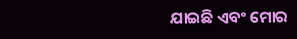ଯାଇଛି ଏବଂ ମୋର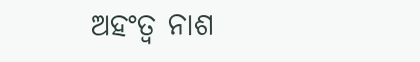ଅହଂତ୍ଵ ନାଶ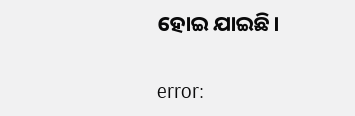ହୋଇ ଯାଇଛି।

error: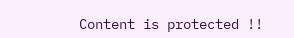Content is protected !!